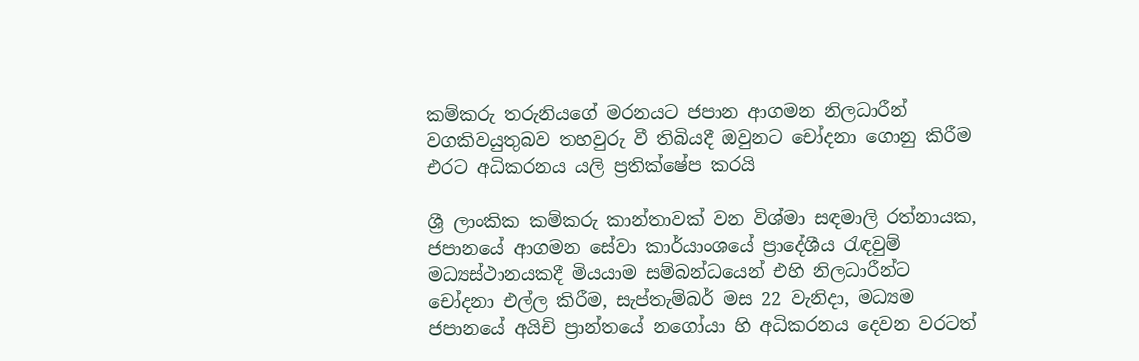කම්කරු තරුනියගේ මරනයට ජපාන ආගමන නිලධාරීන් වගකිවයුතුබව තහවුරු වී තිබියදී ඔවුනට චෝදනා ගොනු කිරීම එරට අධිකරනය යලි ප්‍රතික්ෂේප කරයි

ශ්‍රී ලාංකික කම්කරු කාන්තාවක් වන විශ්මා සඳමාලි රත්නායක, ජපානයේ ආගමන සේවා කාර්යාංශයේ ප්‍රාදේශීය රැඳවුම් මධ්‍යස්ථානයකදී මියයාම සම්බන්ධයෙන් එහි නිලධාරීන්ට චෝදනා එල්ල කිරීම, සැප්තැම්බර් මස 22 වැනිදා, මධ්‍යම ජපානයේ අයිචි ප්‍රාන්තයේ නගෝයා හි අධිකරනය දෙවන වරටත්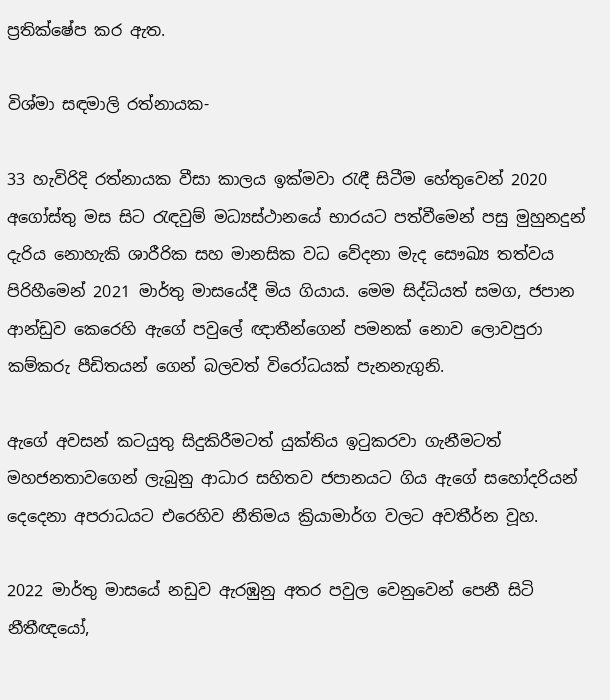ප්‍රතික්ෂේප කර ඇත.

විශ්මා සඳමාලි රත්නායක-

33 හැවිරිදි රත්නායක වීසා කාලය ඉක්මවා රැඳී සිටීම හේතුවෙන් 2020 අගෝස්තු මස සිට රැඳවුම් මධ්‍යස්ථානයේ භාරයට පත්වීමෙන් පසු මුහුනදුන් දැරිය නොහැකි ශාරීරික සහ මානසික වධ වේදනා මැද සෞඛ්‍ය තත්වය පිරිහීමෙන් 2021 මාර්තු මාසයේදී මිය ගියාය. මෙම සිද්ධියත් සමග, ජපාන ආන්ඩුව කෙරෙහි ඇගේ පවුලේ ඥාතීන්ගෙන් පමනක් නොව ලොවපුරා කම්කරු පීඩිතයන් ගෙන් බලවත් විරෝධයක් පැනනැගුනි.

ඇගේ අවසන් කටයුතු සිදුකිරීමටත් යුක්තිය ඉටුකරවා ගැනීමටත් මහජනතාවගෙන් ලැබුනු ආධාර සහිතව ජපානයට ගිය ඇගේ සහෝදරියන් දෙදෙනා අපරාධයට එරෙහිව නීතිමය ක්‍රියාමාර්ග වලට අවතීර්න වූහ.

2022 මාර්තු මාසයේ නඩුව ඇරඹුනු අතර පවුල වෙනුවෙන් පෙනී සිටි නීතීඥයෝ,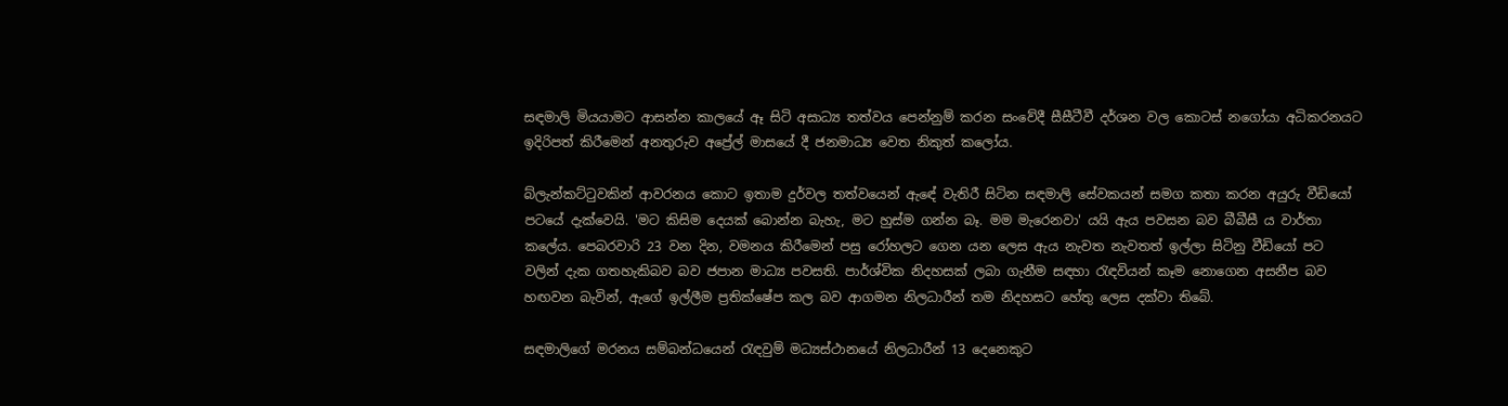සඳමාලි මියයාමට ආසන්න කාලයේ ඈ සිටි අසාධ්‍ය තත්වය පෙන්නුම් කරන සංවේදී සීසීටීවී දර්ශන වල කොටස් නගෝයා අධිකරනයට ඉදිරිපත් කිරීමෙන් අනතුරුව අප්‍රේල් මාසයේ දී ජනමාධ්‍ය වෙත නිකුත් කලෝය.

බ්ලැන්කට්ටුවකින් ආවරනය කොට ඉතාම දුර්වල තත්වයෙන් ඇඳේ වැතිරී සිටින සඳමාලි සේවකයන් සමග කතා කරන අයුරු වීඩියෝ පටයේ දැක්වෙයි. 'මට කිසිම දෙයක් බොන්න බැහැ, මට හුස්ම ගන්න බෑ. මම මැරෙනවා' යයි ඇය පවසන බව බීබීසී ය වාර්තා කලේය. පෙබරවාරි 23 වන දින, වමනය කිරීමෙන් පසු රෝහලට ගෙන යන ලෙස ඇය නැවත නැවතත් ඉල්ලා සිටිනු වීඩියෝ පට වලින් දැක ගතහැකිබව බව ජපාන මාධ්‍ය පවසති. පාර්ශ්වික නිදහසක් ලබා ගැනීම සඳහා රැඳවියන් කෑම නොගෙන අසනීප බව හඟවන බැවින්, ඇගේ ඉල්ලීම ප්‍රතික්ෂේප කල බව ආගමන නිලධාරීන් තම නිදහසට හේතු ලෙස දක්වා තිබේ.

සඳමාලිගේ මරනය සම්බන්ධයෙන් රැඳවුම් මධ්‍යස්ථානයේ නිලධාරීන් 13 දෙනෙකුට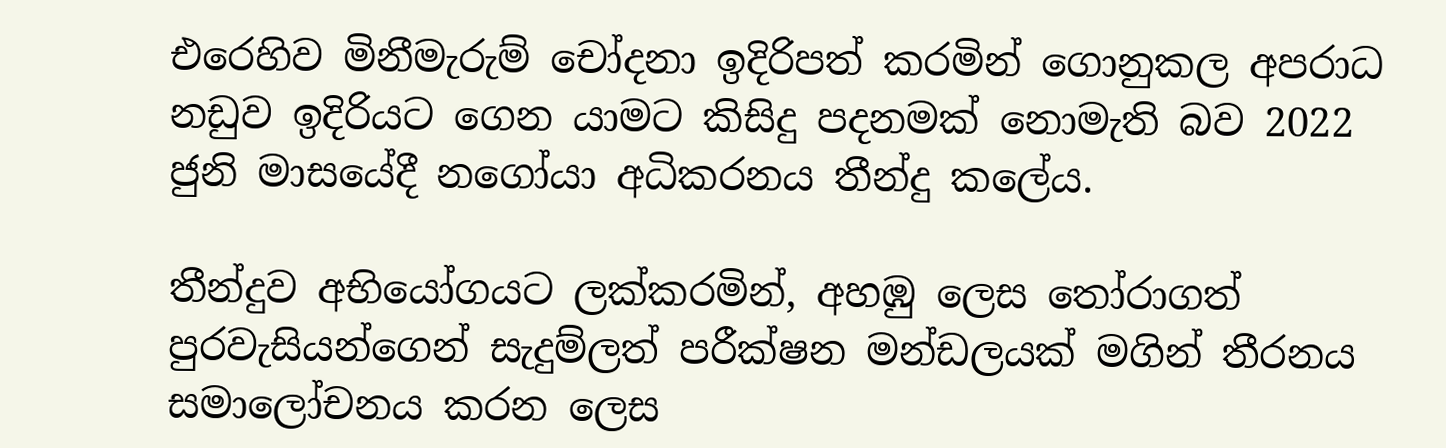එරෙහිව මිනීමැරුම් චෝදනා ඉදිරිපත් කරමින් ගොනුකල අපරාධ නඩුව ඉදිරියට ගෙන යාමට කිසිදු පදනමක් නොමැති බව 2022 ජුනි මාසයේදී නගෝයා අධිකරනය තීන්දු කලේය.

තීන්දුව අභියෝගයට ලක්කරමින්, අහඹු ලෙස තෝරාගත් පුරවැසියන්ගෙන් සැදුම්ලත් පරීක්ෂන මන්ඩලයක් මගින් තීරනය සමාලෝචනය කරන ලෙස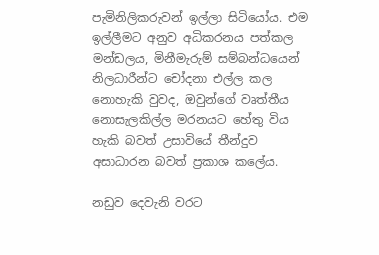පැමිනිලිකරුවන් ඉල්ලා සිටියෝය. එම ඉල්ලීමට අනුව අධිකරනය පත්කල මන්ඩලය, මිනීමැරුම් සම්බන්ධයෙන් නිලධාරීන්ට චෝදනා එල්ල කල නොහැකි වුවද, ඔවුන්ගේ වෘත්තීය නොසැලකිල්ල මරනයට හේතු විය හැකි බවත් උසාවියේ තීන්දුව අසාධාරන බවත් ප්‍රකාශ කලේය.

නඩුව දෙවැනි වරට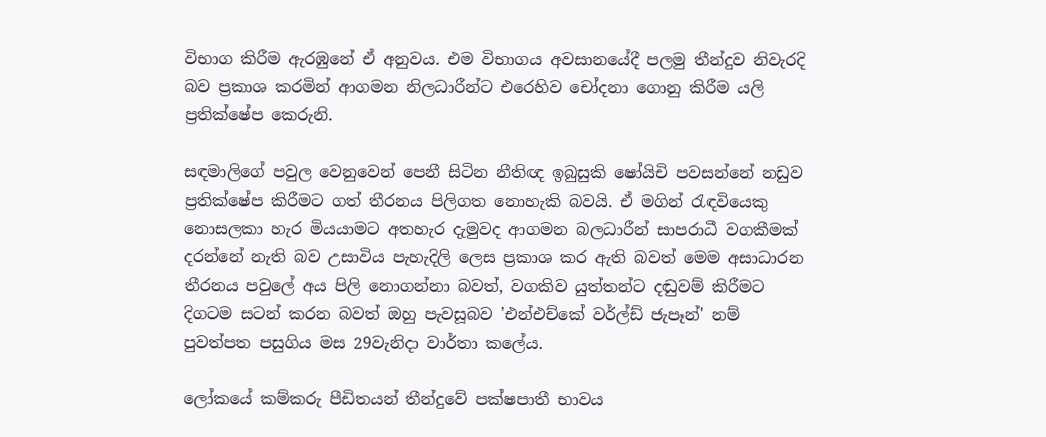විභාග කිරීම ඇරඹුනේ ඒ අනුවය. එම විභාගය අවසානයේදී පලමු තීන්දුව නිවැරදි බව ප්‍රකාශ කරමින් ආගමන නිලධාරීන්ට එරෙහිව චෝදනා ගොනු කිරීම යලි ප්‍රතික්ෂේප කෙරුනි.

සඳමාලිගේ පවුල වෙනුවෙන් පෙනී සිටින නීතිඥ ඉබුසුකි ෂෝයිචි පවසන්නේ නඩුව ප්‍රතික්ෂේප කිරීමට ගත් තීරනය පිලිගත නොහැකි බවයි. ඒ මගින් රැඳවියෙකු නොසලකා හැර මියයාමට අතහැර දැමුවද ආගමන බලධාරීන් සාපරාධී වගකීමක් දරන්නේ නැති බව උසාවිය පැහැදිලි ලෙස ප්‍රකාශ කර ඇති බවත් මෙම අසාධාරන තීරනය පවුලේ අය පිලි නොගන්නා බවත්, වගකිව යුත්තන්ට දඬුවම් කිරීමට දිගටම සටන් කරන බවත් ඔහු පැවසූබව 'එන්එච්කේ වර්ල්ඩ් ජැපෑන්' නම් පුවත්පත පසුගිය මස 29වැනිදා වාර්තා කලේය.

ලෝකයේ කම්කරු පීඩිතයන් තීන්දුවේ පක්ෂපාතී භාවය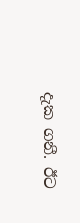දැක ගනී. ඊට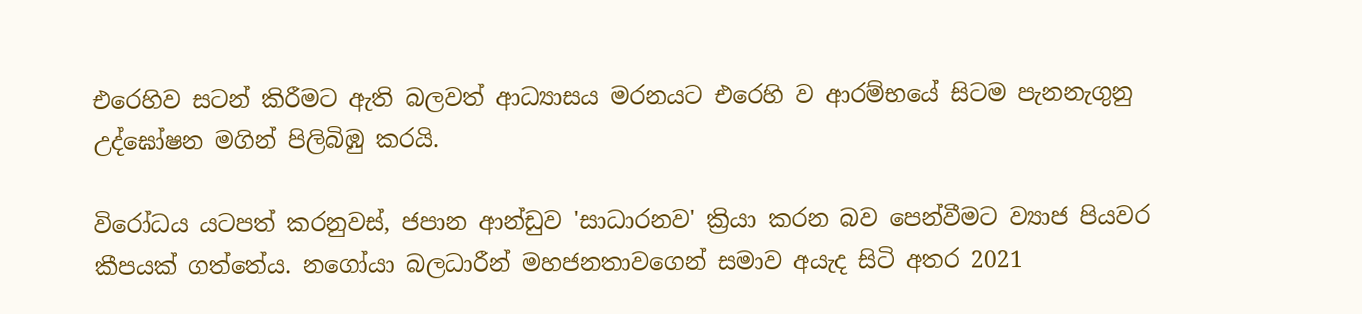එරෙහිව සටන් කිරීමට ඇති බලවත් ආධ්‍යාසය මරනයට එරෙහි ව ආරම්භයේ සිටම පැනනැගුනු උද්ඝෝෂන මගින් පිලිබිඹු කරයි.

විරෝධය යටපත් කරනුවස්, ජපාන ආන්ඩුව 'සාධාරනව' ක්‍රියා කරන බව පෙන්වීමට ව්‍යාජ පියවර කීපයක් ගත්තේය. නගෝයා බලධාරීන් මහජනතාවගෙන් සමාව අයැද සිටි අතර 2021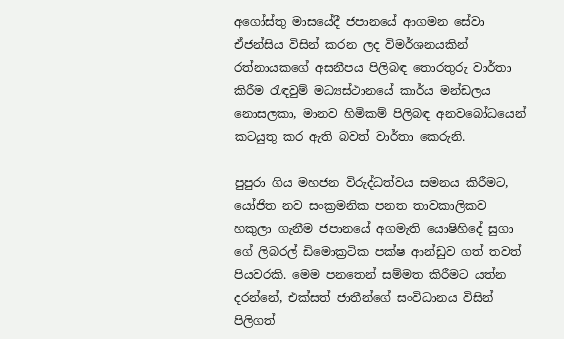අගෝස්තු මාසයේදී ජපානයේ ආගමන සේවා ඒජන්සිය විසින් කරන ලද විමර්ශනයකින් රත්නායකගේ අසනීපය පිලිබඳ තොරතුරු වාර්තා කිරීම රැඳවුම් මධ්‍යස්ථානයේ කාර්ය මන්ඩලය නොසලකා, මානව හිමිකම් පිලිබඳ අනවබෝධයෙන් කටයුතු කර ඇති බවත් වාර්තා කෙරුනි.

පුපුරා ගිය මහජන විරුද්ධත්වය සමනය කිරීමට, යෝජිත නව සංක්‍රමනික පනත තාවකාලිකව හකුලා ගැනීම ජපානයේ අගමැති යොෂිහිදේ සුගා ගේ ලිබරල් ඩිමොක්‍රටික පක්ෂ ආන්ඩුව ගත් තවත් පියවරකි. මෙම පනතෙන් සම්මත කිරීමට යත්න දරන්නේ, එක්සත් ජාතීන්ගේ සංවිධානය විසින් පිලිගත්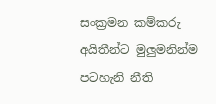සංක්‍රමන කම්කරු අයිතීන්ට මුලුමනින්ම පටහැනි නීති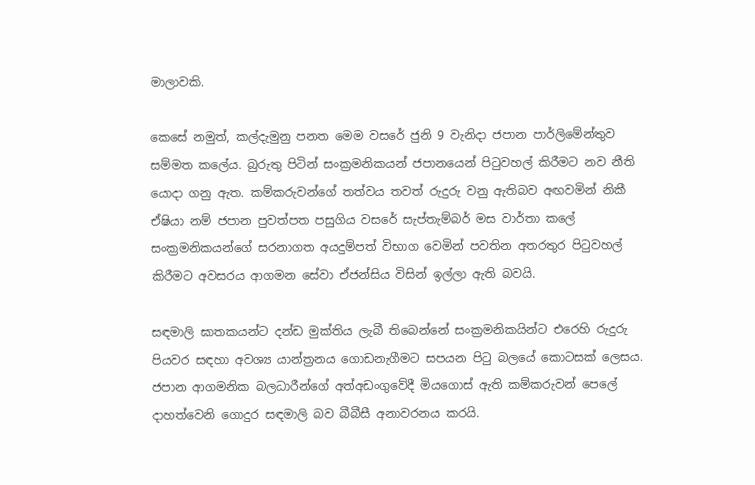මාලාවකි.

කෙසේ නමුත්, කල්දැමුනු පනත මෙම වසරේ ජුනි 9 වැනිදා ජපාන පාර්ලිමේන්තුව සම්මත කලේය. බුරුතු පිටින් සංක්‍රමනිකයන් ජපානයෙන් පිටුවහල් කිරීමට නව නීති යොදා ගනු ඇත. කම්කරුවන්ගේ තත්වය තවත් රුදුරු වනු ඇතිබව අඟවමින් නිකී ඒෂියා නම් ජපාන පුවත්පත පසුගිය වසරේ සැප්තැම්බර් මස වාර්තා කලේ සංක්‍රමනිකයන්ගේ සරනාගත අයදුම්පත් විභාග වෙමින් පවතින අතරතුර පිටුවහල් කිරීමට අවසරය ආගමන සේවා ඒජන්සිය විසින් ඉල්ලා ඇති බවයි.

සඳමාලි ඝාතකයන්ට දන්ඩ මුක්තිය ලැබී තිබෙන්නේ සංක්‍රමනිකයින්ට එරෙහි රුදුරු පියවර සඳහා අවශ්‍ය යාන්ත්‍රනය ගොඩනැගීමට සපයන පිටු බලයේ කොටසක් ලෙසය. ජපාන ආගමනික බලධාරීන්ගේ අත්අඩංගුවේදී මියගොස් ඇති කම්කරුවන් පෙලේ දාහත්වෙනි ගොදුර සඳමාලි බව බීබීසී අනාවරනය කරයි.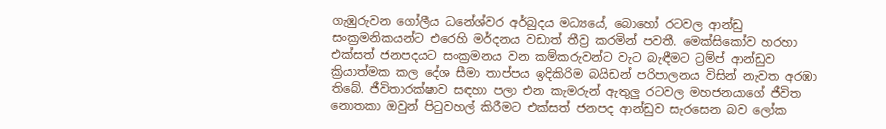ගැඹුරුවන ගෝලීය ධනේශ්වර අර්බුදය මධ්‍යයේ, බොහෝ රටවල ආන්ඩු සංක්‍රමනිකයන්ට එරෙහි මර්දනය වඩාත් තීව්‍ර කරමින් පවතී. මෙක්සිකෝව හරහා එක්සත් ජනපදයට සංක්‍රමනය වන කම්කරුවන්ට වැට බැඳීමට ට්‍රම්ප් ආන්ඩුව ක්‍රියාත්මක කල දේශ සීමා තාප්පය ඉදිකිරිම බයිඩන් පරිපාලනය විසින් නැවත අරඹා තිබේ. ජීවිතාරක්ෂාව සඳහා පලා එන කැමරුන් ඇතුලු රටවල මහජනයාගේ ජීවිත නොතකා ඔවුන් පිටුවහල් කිරීමට එක්සත් ජනපද ආන්ඩුව සැරසෙන බව ලෝක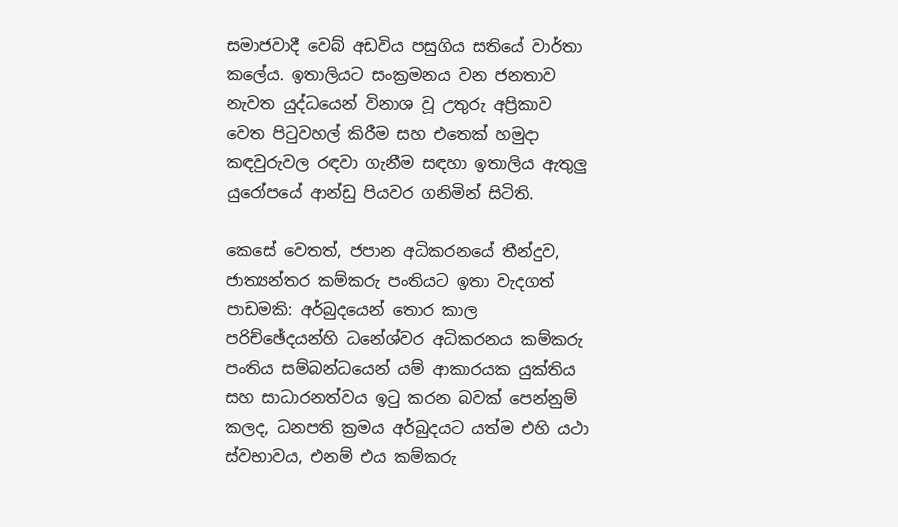සමාජවාදී වෙබ් අඩවිය පසුගිය සතියේ වාර්තා කලේය. ඉතාලියට සංක්‍රමනය වන ජනතාව නැවත යුද්ධයෙන් විනාශ වූ උතුරු අප්‍රිකාව වෙත පිටුවහල් කිරීම සහ එතෙක් හමුදා කඳවුරුවල රඳවා ගැනීම සඳහා ඉතාලිය ඇතුලු යුරෝපයේ ආන්ඩු පියවර ගනිමින් සිටිති.

කෙසේ වෙතත්, ජපාන අධිකරනයේ තීන්දුව, ජාත්‍යන්තර කම්කරු පංතියට ඉතා වැදගත් පාඩමකි: අර්බුදයෙන් තොර කාල පරිච්ඡේදයන්හි ධනේශ්වර අධිකරනය කම්කරු පංතිය සම්බන්ධයෙන් යම් ආකාරයක යුක්තිය සහ සාධාරනත්වය ඉටු කරන බවක් පෙන්නුම් කලද, ධනපති ක්‍රමය අර්බුදයට යත්ම එහි යථා ස්වභාවය, එනම් එය කම්කරු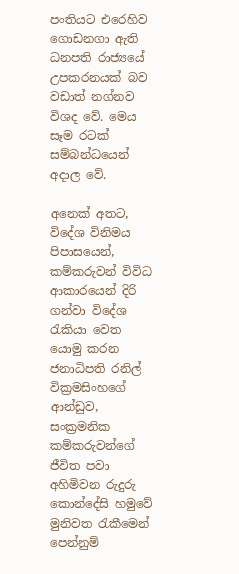පංතියට එරෙහිව ගොඩනගා ඇති ධනපති රාජ්‍යයේ උපකරනයක් බව වඩාත් නග්නව විශද වේ. මෙය සෑම රටක් සම්බන්ධයෙන් අදාල වේ.

අනෙක් අතට, විදේශ විනිමය පිපාසයෙන්, කම්කරුවන් විවිධ ආකාරයෙන් දිරි ගන්වා විදේශ රැකියා වෙත යොමු කරන ජනාධිපති රනිල් වික්‍රමසිංහගේ ආන්ඩුව, සංක්‍රමනික කම්කරුවන්ගේ ජීවිත පවා අහිමිවන රුදුරු කොන්දේසි හමුවේ මුනිවත රැකීමෙන් පෙන්නුම්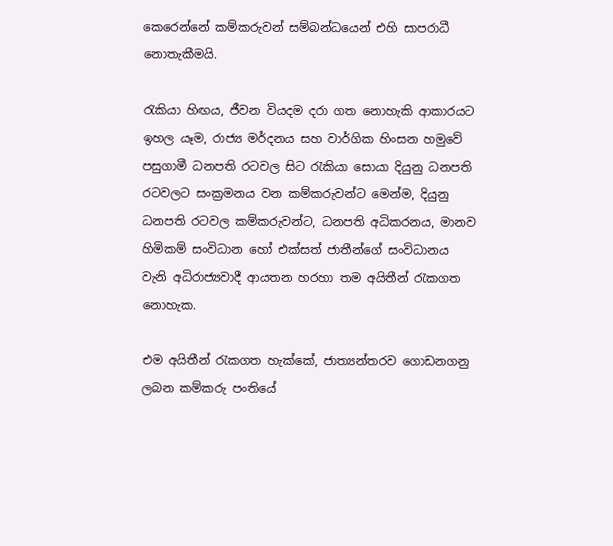කෙරෙන්නේ කම්කරුවන් සම්බන්ධයෙන් එහි සාපරාධී නොතැකීමයි.

රැකියා හිඟය, ජීවන වියදම දරා ගත නොහැකි ආකාරයට ඉහල යෑම, රාජ්‍ය මර්දනය සහ වාර්ගික හිංසන හමුවේ පසුගාමී ධනපති රටවල සිට රැකියා සොයා දියුනු ධනපති රටවලට සංක්‍රමනය වන කම්කරුවන්ට මෙන්ම, දියුනු ධනපති රටවල කම්කරුවන්ට, ධනපති අධිකරනය, මානව හිමිකම් සංවිධාන හෝ එක්සත් ජාතීන්ගේ සංවිධානය වැනි අධිරාජ්‍යවාදී ආයතන හරහා තම අයිතීන් රැකගත නොහැක.

එම අයිතීන් රැකගත හැක්කේ, ජාත්‍යන්තරව ගොඩනගනු ලබන කම්කරු පංතියේ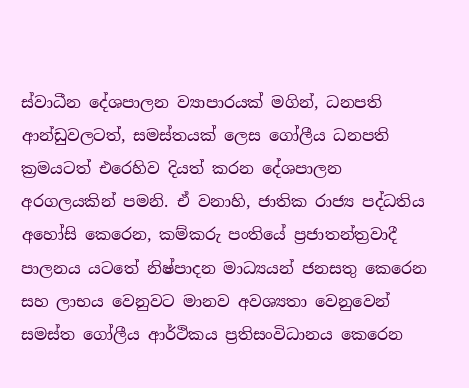ස්වාධීන දේශපාලන ව්‍යාපාරයක් මගින්, ධනපති ආන්ඩුවලටත්, සමස්තයක් ලෙස ගෝලීය ධනපති ක්‍රමයටත් එරෙහිව දියත් කරන දේශපාලන අරගලයකින් පමනි. ඒ වනාහි, ජාතික රාජ්‍ය පද්ධතිය අහෝසි කෙරෙන, කම්කරු පංතියේ ප්‍රජාතන්ත්‍රවාදී පාලනය යටතේ නිෂ්පාදන මාධ්‍යයන් ජනසතු කෙරෙන සහ ලාභය වෙනුවට මානව අවශ්‍යතා වෙනුවෙන් සමස්ත ගෝලීය ආර්ථිකය ප්‍රතිසංවිධානය කෙරෙන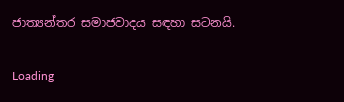ජාත්‍යන්තර සමාජවාදය සඳහා සටනයි.

Loading